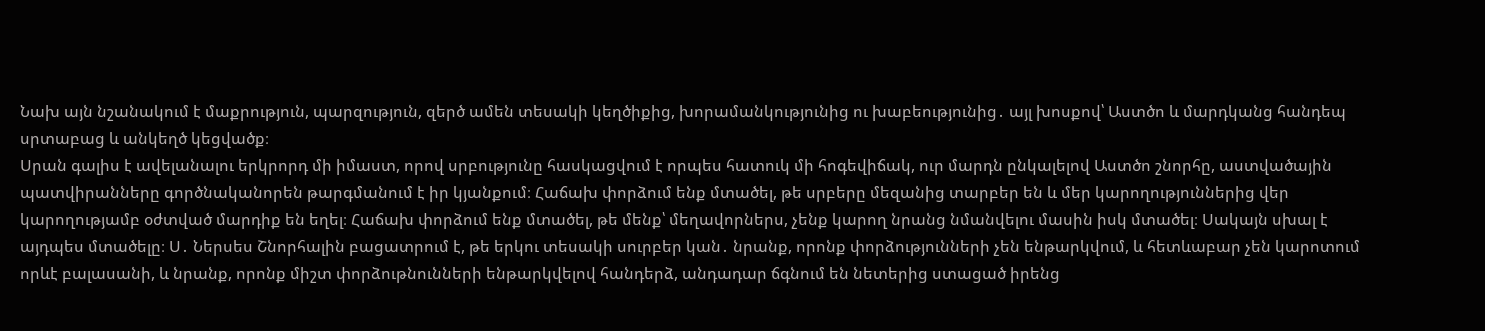Նախ այն նշանակում է մաքրություն, պարզություն, զերծ ամեն տեսակի կեղծիքից, խորամանկությունից ու խաբեությունից․ այլ խոսքով՝ Աստծո և մարդկանց հանդեպ սրտաբաց և անկեղծ կեցվածք։
Սրան գալիս է ավելանալու երկրորդ մի իմաստ, որով սրբությունը հասկացվում է որպես հատուկ մի հոգեվիճակ, ուր մարդն ընկալելով Աստծո շնորհը, աստվածային պատվիրանները գործնականորեն թարգմանում է իր կյանքում։ Հաճախ փորձում ենք մտածել, թե սրբերը մեզանից տարբեր են և մեր կարողություններից վեր կարողությամբ օժտված մարդիք են եղել։ Հաճախ փորձում ենք մտածել, թե մենք՝ մեղավորներս, չենք կարող նրանց նմանվելու մասին իսկ մտածել։ Սակայն սխալ է այդպես մտածելը։ Ս․ Ներսես Շնորհալին բացատրում է, թե երկու տեսակի սուրբեր կան․ նրանք, որոնք փորձությունների չեն ենթարկվում, և հետևաբար չեն կարոտում որևէ բալասանի, և նրանք, որոնք միշտ փորձութնունների ենթարկվելով հանդերձ, անդադար ճգնում են նետերից ստացած իրենց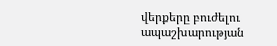վերքերը բուժելու ապաշխարության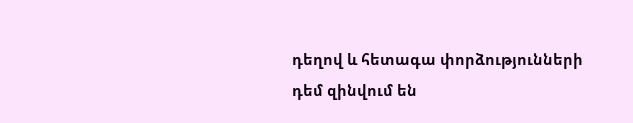դեղով և հետագա փորձությունների դեմ զինվում են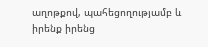աղոթքով, պահեցողությամբ և իրենք իրենց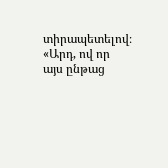տիրապետելով։
«Արդ, ով որ այս ընթաց